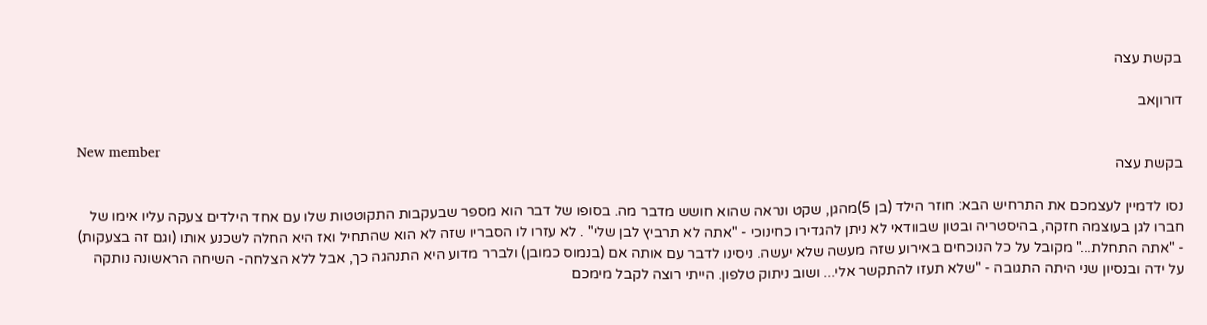בקשת עצה

דורוןאב

New member
בקשת עצה

נסו לדמיין לעצמכם את התרחיש הבא: חוזר הילד (בן 5)מהגן, שקט ונראה שהוא חושש מדבר מה. בסופו של דבר הוא מספר שבעקבות התקוטטות שלו עם אחד הילדים צעקה עליו אימו של חברו לגן בעוצמה חזקה, בהיסטריה ובטון שבוודאי לא ניתן להגדירו כחינוכי - "אתה לא תרביץ לבן שלי" . לא עזרו לו הסבריו שזה לא הוא שהתחיל ואז היא החלה לשכנע אותו (וגם זה בצעקות) - "אתה התחלת..." מקובל על כל הנוכחים באירוע שזה מעשה שלא יעשה. ניסינו לדבר עם אותה אם (בנמוס כמובן) ולברר מדוע היא התנהגה כך, אבל ללא הצלחה- השיחה הראשונה נותקה על ידה ובנסיון שני היתה התגובה - "שלא תעזו להתקשר אלי... ושוב ניתוק טלפון. הייתי רוצה לקבל מימכם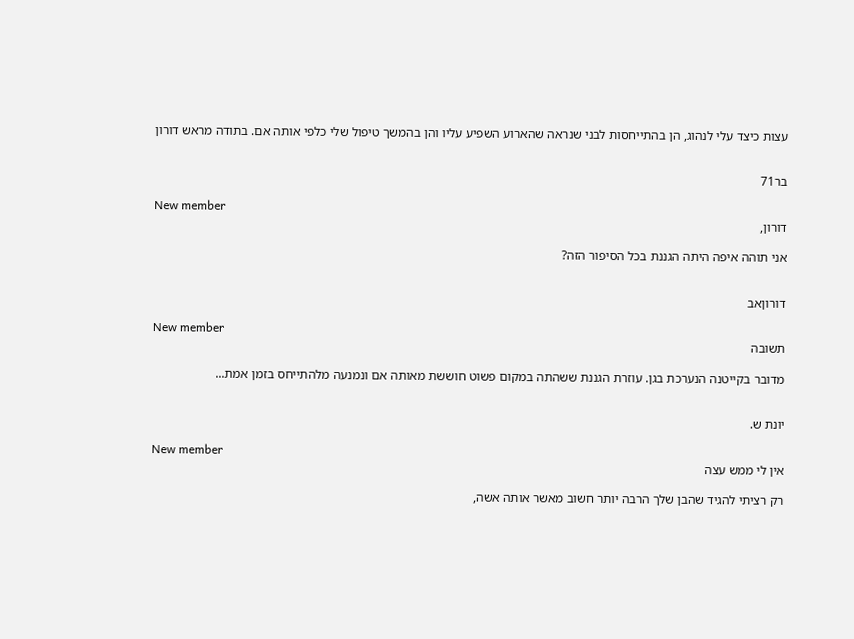עצות כיצד עלי לנהוג, הן בהתייחסות לבני שנראה שהארוע השפיע עליו והן בהמשך טיפול שלי כלפי אותה אם. בתודה מראש דורון


בר71

New member
דורון,

אני תוהה איפה היתה הגננת בכל הסיפור הזה?


דורוןאב

New member
תשובה

מדובר בקייטנה הנערכת בגן. עוזרת הגננת ששהתה במקום פשוט חוששת מאותה אם ונמנעה מלהתייחס בזמן אמת...


יונת ש.

New member
אין לי ממש עצה

רק רציתי להגיד שהבן שלך הרבה יותר חשוב מאשר אותה אשה,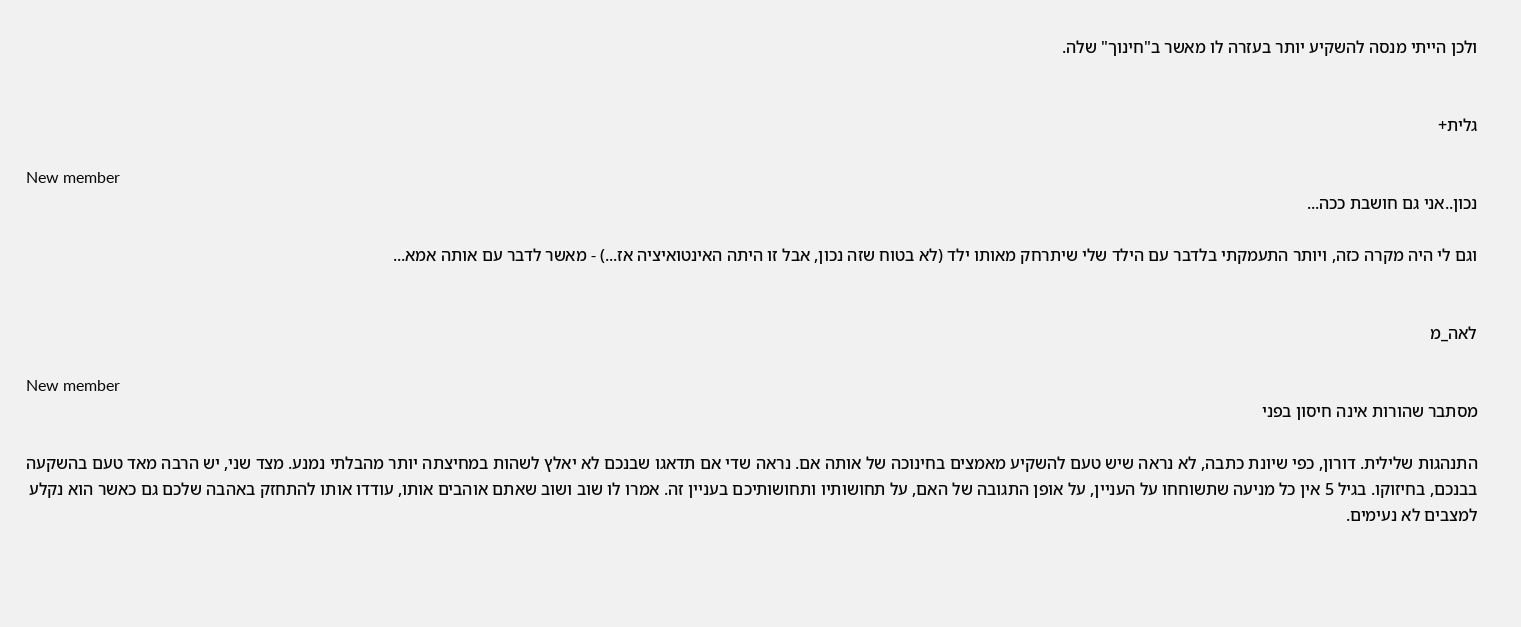ולכן הייתי מנסה להשקיע יותר בעזרה לו מאשר ב"חינוך" שלה.


גלית+

New member
נכון..אני גם חושבת ככה...

וגם לי היה מקרה כזה, ויותר התעמקתי בלדבר עם הילד שלי שיתרחק מאותו ילד (לא בטוח שזה נכון, אבל זו היתה האינטואיציה אז...) - מאשר לדבר עם אותה אמא...


לאה_מ

New member
מסתבר שהורות אינה חיסון בפני

התנהגות שלילית. דורון, כפי שיונת כתבה, לא נראה שיש טעם להשקיע מאמצים בחינוכה של אותה אם. נראה שדי אם תדאגו שבנכם לא יאלץ לשהות במחיצתה יותר מהבלתי נמנע. מצד שני, יש הרבה מאד טעם בהשקעה בבנכם, בחיזוקו. בגיל 5 אין כל מניעה שתשוחחו על העניין, על אופן התגובה של האם, על תחושותיו ותחושותיכם בעניין זה. אמרו לו שוב ושוב שאתם אוהבים אותו, עודדו אותו להתחזק באהבה שלכם גם כאשר הוא נקלע למצבים לא נעימים.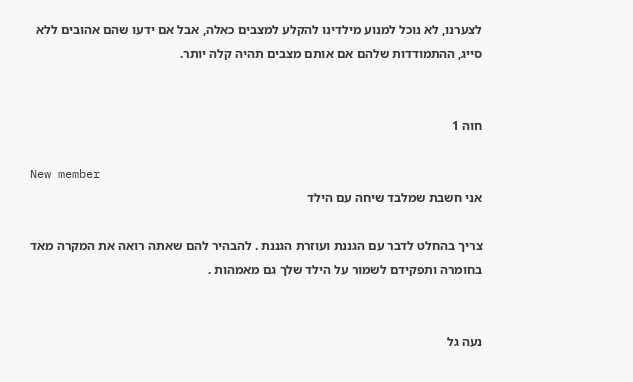לצערנו, לא נוכל למנוע מילדינו להקלע למצבים כאלה, אבל אם ידעו שהם אהובים ללא סייג, ההתמודדות שלהם אם אותם מצבים תהיה קלה יותר.


חוה 1

New member
אני חשבת שמלבד שיחה עם הילד

צריך בהחלט לדבר עם הגננת ועוזרת הגננת . להבהיר להם שאתה רואה את המקרה מאד בחומרה ותפקידם לשמור על הילד שלך גם מאמהות .


נעה גל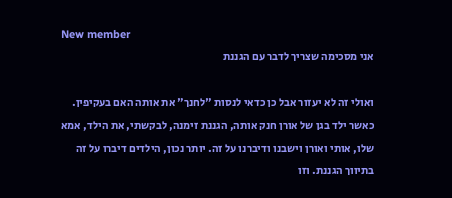New member
אני מסכימה שצריך לדבר עם הגננת

ואולי זה לא יעזור אבל כן כדאי לנסות "לחנך" את אותה האם בעקיפין. כאשר ילד בגן של אורן חנק אותה, הגננת זימנה, לבקשתי, את הילד, אמא שלו, אותי ואורן וישבנו ודיברנו על זה. יותר נכון, הילדים דיברו על זה בתיווך הגננת. וזו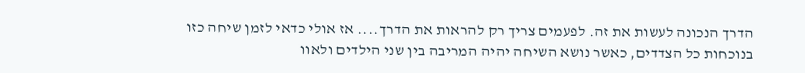הדרך הנכונה לעשות את זה. לפעמים צריך רק להראות את הדרך.... אז אולי כדאי לזמן שיחה כזו בנוכחות כל הצדדים, כאשר נושא השיחה יהיה המריבה בין שני הילדים ולאוו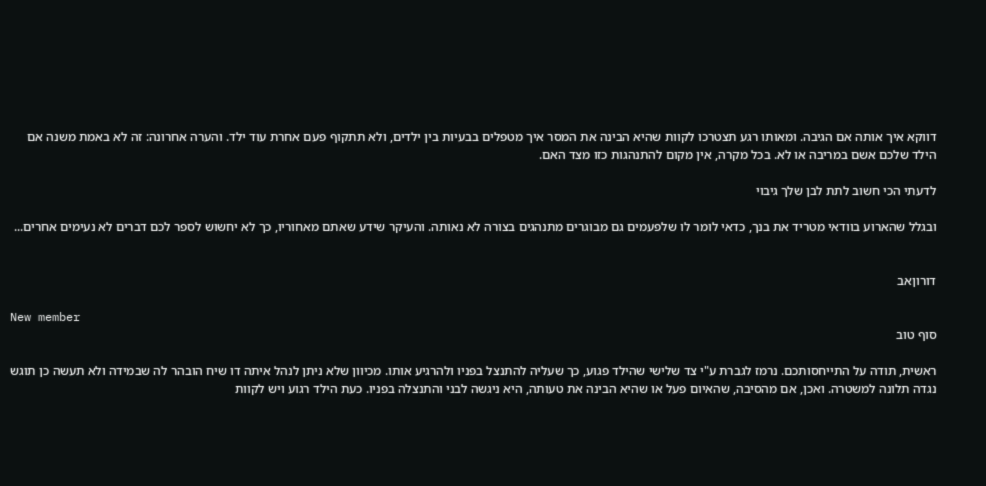דווקא איך אותה אם הגיבה. ומאותו רגע תצטרכו לקוות שהיא הבינה את המסר איך מטפלים בבעיות בין ילדים, ולא תתקוף פעם אחרת עוד ילד. והערה אחרונה: זה לא באמת משנה אם הילד שלכם אשם במריבה או לא. בכל מקרה, אין מקום להתנהגות כזו מצד האם.

לדעתי הכי חשוב לתת לבן שלך גיבוי

ובגלל שהארוע בוודאי מטריד את בנך, כדאי לומר לו שלפעמים גם מבוגרים מתנהגים בצורה לא נאותה. והעיקר שידע שאתם מאחוריו, כך לא יחשוש לספר לכם דברים לא נעימים אחרים...


דורוןאב

New member
סוף טוב

ראשית, תודה על התייחסותכם. נרמז לגברת ע"י צד שלישי שהילד פגוע, כך שעליה להתנצל בפניו ולהרגיע אותו. מכיוון שלא ניתן לנהל איתה דו שיח הובהר לה שבמידה ולא תעשה כן תוגש נגדה תלונה למשטרה. ואכן, אם מהסיבה, שהאיום פעל או שהיא הבינה את טעותה, היא ניגשה לבני והתנצלה בפניו. כעת הילד רגוע ויש לקוות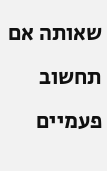שאותה אם תחשוב פעמיים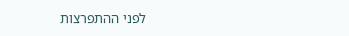לפני ההתפרצות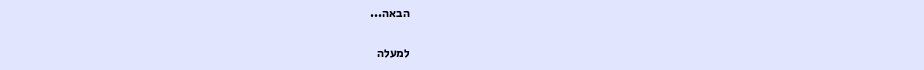הבאה...

למעלה